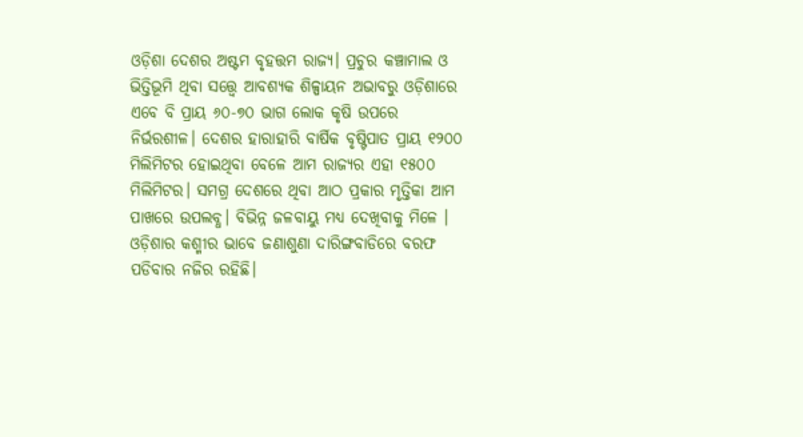ଓଡ଼ିଶା ଦେଶର ଅଷ୍ଟମ ବୃହତ୍ତମ ରାଜ୍ୟ। ପ୍ରଚୁର କଞ୍ଚାମାଲ ଓ ଭିତ୍ତିଭୂମି ଥିବା ସତ୍ତ୍ୱେ ଆବଶ୍ୟକ ଶିଳ୍ପାୟନ ଅଭାବରୁ ଓଡ଼ିଶାରେ ଏବେ ବି ପ୍ରାୟ ୬୦-୭୦ ଭାଗ ଲୋକ କୃଷି ଉପରେ ନିର୍ଭରଶୀଳ। ଦେଶର ହାରାହାରି ବାର୍ଷିକ ବୃଷ୍ଟିପାତ ପ୍ରାୟ ୧୨୦୦ ମିଲିମିଟର ହୋଇଥିବା ବେଳେ ଆମ ରାଜ୍ୟର ଏହା ୧୫୦୦ ମିଲିମିଟର। ସମଗ୍ର ଦେଶରେ ଥିବା ଆଠ ପ୍ରକାର ମୃତ୍ତିକା ଆମ ପାଖରେ ଉପଲବ୍ଧ। ବିଭିନ୍ନ ଜଳବାୟୁ ମଧ୍ୟ ଦେଖିବାକୁ ମିଳେ । ଓଡ଼ିଶାର କଶ୍ମୀର ଭାବେ ଜଣାଶୁଣା ଦାରିଙ୍ଗବାଡିରେ ବରଫ ପଡିବାର ନଜିର ରହିଛି।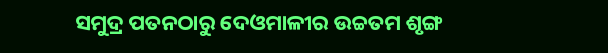ସମୁଦ୍ର ପତନଠାରୁ ଦେଓମାଳୀର ଉଚ୍ଚତମ ଶୃଙ୍ଗ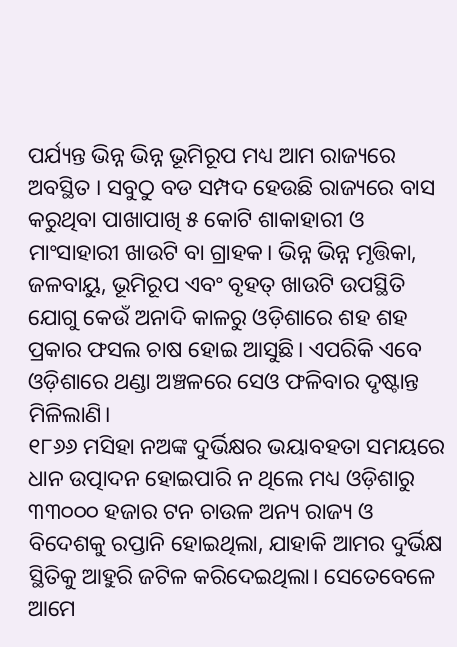ପର୍ଯ୍ୟନ୍ତ ଭିନ୍ନ ଭିନ୍ନ ଭୂମିରୂପ ମଧ୍ୟ ଆମ ରାଜ୍ୟରେ ଅବସ୍ଥିତ । ସବୁଠୁ ବଡ ସମ୍ପଦ ହେଉଛି ରାଜ୍ୟରେ ବାସ କରୁଥିବା ପାଖାପାଖି ୫ କୋଟି ଶାକାହାରୀ ଓ ମାଂସାହାରୀ ଖାଉଟି ବା ଗ୍ରାହକ। ଭିନ୍ନ ଭିନ୍ନ ମୃତ୍ତିକା, ଜଳବାୟୁ, ଭୂମିରୂପ ଏବଂ ବୃହତ୍ ଖାଉଟି ଉପସ୍ଥିତି ଯୋଗୁ କେଉଁ ଅନାଦି କାଳରୁ ଓଡ଼ିଶାରେ ଶହ ଶହ ପ୍ରକାର ଫସଲ ଚାଷ ହୋଇ ଆସୁଛି। ଏପରିକି ଏବେ ଓଡ଼ିଶାରେ ଥଣ୍ଡା ଅଞ୍ଚଳରେ ସେଓ ଫଳିବାର ଦୃଷ୍ଟାନ୍ତ ମିଳିଲାଣି।
୧୮୬୬ ମସିହା ନଅଙ୍କ ଦୁର୍ଭିକ୍ଷର ଭୟାବହତା ସମୟରେ ଧାନ ଉତ୍ପାଦନ ହୋଇପାରି ନ ଥିଲେ ମଧ୍ୟ ଓଡ଼ିଶାରୁ ୩୩୦୦୦ ହଜାର ଟନ ଚାଉଳ ଅନ୍ୟ ରାଜ୍ୟ ଓ ବିଦେଶକୁ ରପ୍ତାନି ହୋଇଥିଲା, ଯାହାକି ଆମର ଦୁର୍ଭିକ୍ଷ ସ୍ଥିତିକୁ ଆହୁରି ଜଟିଳ କରିଦେଇଥିଲା। ସେତେବେଳେ ଆମେ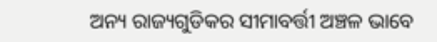ଅନ୍ୟ ରାଜ୍ୟଗୁଡିକର ସୀମାବର୍ତ୍ତୀ ଅଞ୍ଚଳ ଭାବେ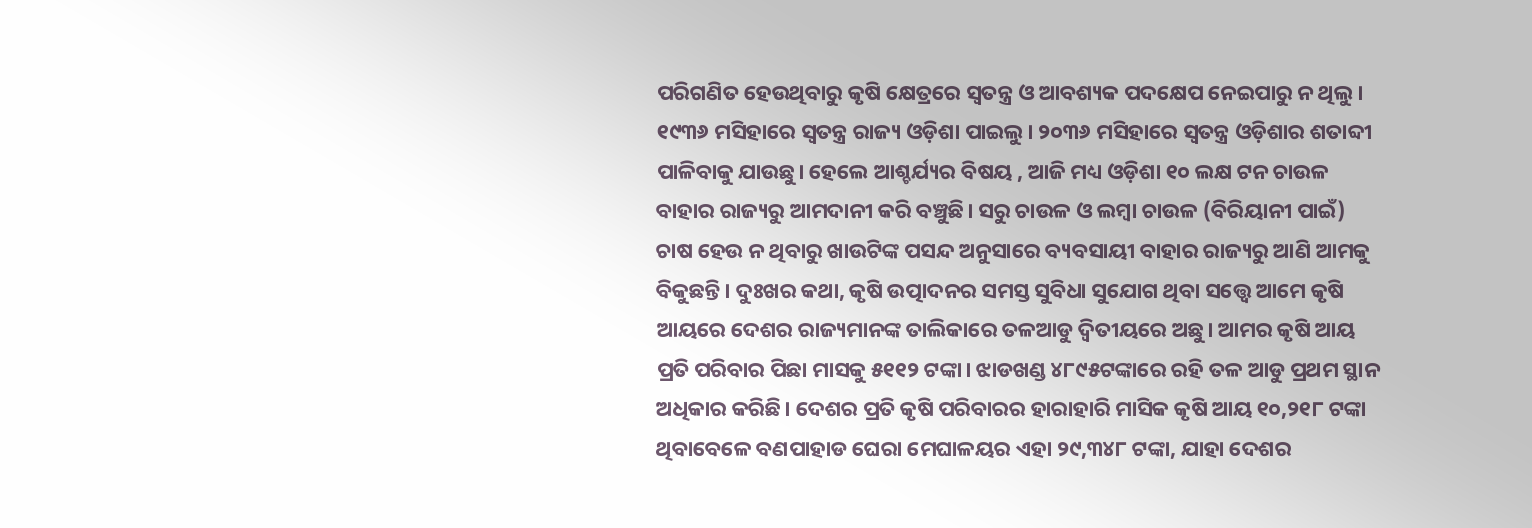ପରିଗଣିତ ହେଉଥିବାରୁ କୃଷି କ୍ଷେତ୍ରରେ ସ୍ବତନ୍ତ୍ର ଓ ଆବଶ୍ୟକ ପଦକ୍ଷେପ ନେଇପାରୁ ନ ଥିଲୁ। ୧୯୩୬ ମସିହାରେ ସ୍ବତନ୍ତ୍ର ରାଜ୍ୟ ଓଡ଼ିଶା ପାଇଲୁ। ୨୦୩୬ ମସିହାରେ ସ୍ବତନ୍ତ୍ର ଓଡ଼ିଶାର ଶତାବ୍ଦୀ ପାଳିବାକୁ ଯାଉଛୁ। ହେଲେ ଆଶ୍ଚର୍ଯ୍ୟର ବିଷୟ , ଆଜି ମଧ୍ୟ ଓଡ଼ିଶା ୧୦ ଲକ୍ଷ ଟନ ଚାଉଳ ବାହାର ରାଜ୍ୟରୁ ଆମଦାନୀ କରି ବଞ୍ଚୁଛି। ସରୁ ଚାଉଳ ଓ ଲମ୍ବା ଚାଉଳ (ବିରିୟାନୀ ପାଇଁ) ଚାଷ ହେଉ ନ ଥିବାରୁ ଖାଉଟିଙ୍କ ପସନ୍ଦ ଅନୁସାରେ ବ୍ୟବସାୟୀ ବାହାର ରାଜ୍ୟରୁ ଆଣି ଆମକୁ ବିକୁଛନ୍ତି। ଦୁଃଖର କଥା, କୃଷି ଉତ୍ପାଦନର ସମସ୍ତ ସୁବିଧା ସୁଯୋଗ ଥିବା ସତ୍ତ୍ୱେ ଆମେ କୃଷି ଆୟରେ ଦେଶର ରାଜ୍ୟମାନଙ୍କ ତାଲିକାରେ ତଳଆଡୁ ଦ୍ୱିତୀୟରେ ଅଛୁ। ଆମର କୃଷି ଆୟ ପ୍ରତି ପରିବାର ପିଛା ମାସକୁ ୫୧୧୨ ଟଙ୍କା। ଝାଡଖଣ୍ଡ ୪୮୯୫ଟଙ୍କାରେ ରହି ତଳ ଆଡୁ ପ୍ରଥମ ସ୍ଥାନ ଅଧିକାର କରିଛି। ଦେଶର ପ୍ରତି କୃଷି ପରିବାରର ହାରାହାରି ମାସିକ କୃଷି ଆୟ ୧୦,୨୧୮ ଟଙ୍କା ଥିବାବେଳେ ବଣପାହାଡ ଘେରା ମେଘାଳୟର ଏହା ୨୯,୩୪୮ ଟଙ୍କା, ଯାହା ଦେଶର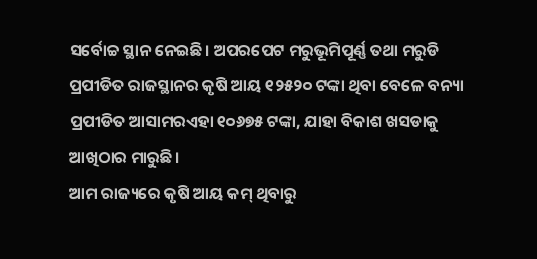ସର୍ବୋଚ୍ଚ ସ୍ଥାନ ନେଇଛି। ଅପରପେଟ ମରୁଭୂମିପୂର୍ଣ୍ଣ ତଥା ମରୁଡି ପ୍ରପୀଡିତ ରାଜସ୍ଥାନର କୃଷି ଆୟ ୧୨୫୨୦ ଟଙ୍କା ଥିବା ବେଳେ ବନ୍ୟା ପ୍ରପୀଡିତ ଆସାମରଏହା ୧୦୬୭୫ ଟଙ୍କା, ଯାହା ବିକାଶ ଖସଡାକୁ ଆଖିଠାର ମାରୁଛି।
ଆମ ରାଜ୍ୟରେ କୃଷି ଆୟ କମ୍ ଥିବାରୁ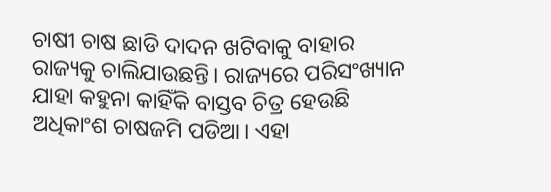ଚାଷୀ ଚାଷ ଛାଡି ଦାଦନ ଖଟିବାକୁ ବାହାର ରାଜ୍ୟକୁ ଚାଲିଯାଉଛନ୍ତି। ରାଜ୍ୟରେ ପରିସଂଖ୍ୟାନ ଯାହା କହୁନା କାହିଁକି ବାସ୍ତବ ଚିତ୍ର ହେଉଛି ଅଧିକାଂଶ ଚାଷଜମି ପଡିଆ। ଏହା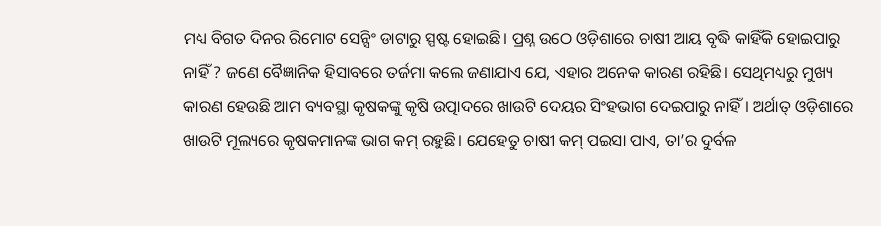ମଧ୍ୟ ବିଗତ ଦିନର ରିମୋଟ ସେନ୍ସିଂ ଡାଟାରୁ ସ୍ପଷ୍ଟ ହୋଇଛି। ପ୍ରଶ୍ନ ଉଠେ ଓଡ଼ିଶାରେ ଚାଷୀ ଆୟ ବୃଦ୍ଧି କାହିଁକି ହୋଇପାରୁ ନାହିଁ ? ଜଣେ ବୈଜ୍ଞାନିକ ହିସାବରେ ତର୍ଜମା କଲେ ଜଣାଯାଏ ଯେ, ଏହାର ଅନେକ କାରଣ ରହିଛି। ସେଥିମଧ୍ୟରୁ ମୁଖ୍ୟ କାରଣ ହେଉଛି ଆମ ବ୍ୟବସ୍ଥା କୃଷକଙ୍କୁ କୃଷି ଉତ୍ପାଦରେ ଖାଉଟି ଦେୟର ସିଂହଭାଗ ଦେଇପାରୁ ନାହିଁ। ଅର୍ଥାତ୍ ଓଡ଼ିଶାରେ ଖାଉଟି ମୂଲ୍ୟରେ କୃଷକମାନଙ୍କ ଭାଗ କମ୍ ରହୁଛି। ଯେହେତୁ ଚାଷୀ କମ୍ ପଇସା ପାଏ, ତା’ର ଦୁର୍ବଳ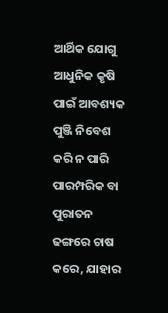ଆର୍ଥିକ ଯୋଗୁ ଆଧୁନିକ କୃଷି ପାଇଁ ଆବଶ୍ୟକ ପୁଞ୍ଜି ନିବେଶ କରି ନ ପାରି ପାରମ୍ପରିକ ବା ପୁରାତନ ଢଙ୍ଗରେ ଚାଷ କରେ, ଯାହାର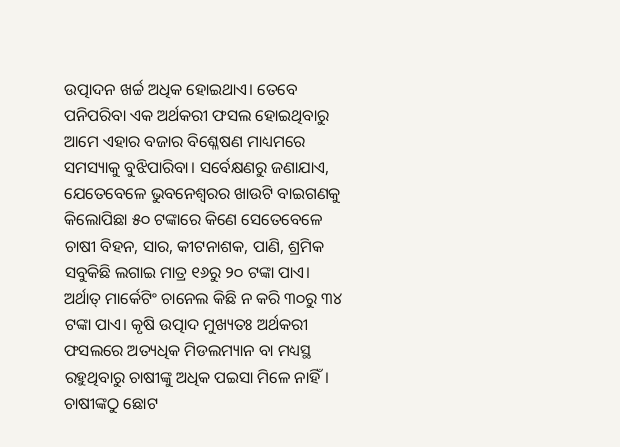ଉତ୍ପାଦନ ଖର୍ଚ୍ଚ ଅଧିକ ହୋଇଥାଏ। ତେବେ ପନିପରିବା ଏକ ଅର୍ଥକରୀ ଫସଲ ହୋଇଥିବାରୁ ଆମେ ଏହାର ବଜାର ବିଶ୍ଳେଷଣ ମାଧ୍ୟମରେ ସମସ୍ୟାକୁ ବୁଝିପାରିବା। ସର୍ବେକ୍ଷଣରୁ ଜଣାଯାଏ, ଯେତେବେଳେ ଭୁବନେଶ୍ୱରର ଖାଉଟି ବାଇଗଣକୁ କିଲୋପିଛା ୫୦ ଟଙ୍କାରେ କିଣେ ସେତେବେଳେ ଚାଷୀ ବିହନ, ସାର, କୀଟନାଶକ, ପାଣି, ଶ୍ରମିକ ସବୁକିଛି ଲଗାଇ ମାତ୍ର ୧୬ରୁ ୨୦ ଟଙ୍କା ପାଏ। ଅର୍ଥାତ୍ ମାର୍କେଟିଂ ଚାନେଲ କିଛି ନ କରି ୩୦ରୁ ୩୪ ଟଙ୍କା ପାଏ। କୃଷି ଉତ୍ପାଦ ମୁଖ୍ୟତଃ ଅର୍ଥକରୀ ଫସଲରେ ଅତ୍ୟଧିକ ମିଡଲମ୍ୟାନ ବା ମଧ୍ୟସ୍ଥ ରହୁଥିବାରୁ ଚାଷୀଙ୍କୁ ଅଧିକ ପଇସା ମିଳେ ନାହିଁ। ଚାଷୀଙ୍କଠୁ ଛୋଟ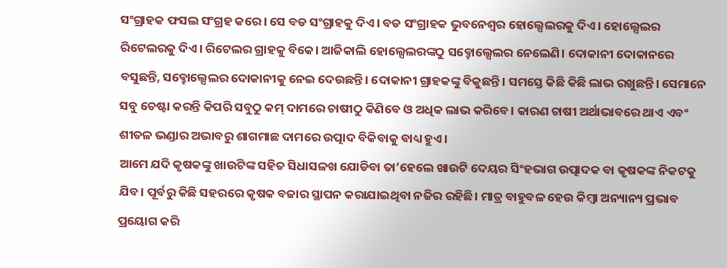ସଂଗ୍ରାହକ ଫସଲ ସଂଗ୍ରହ କରେ। ସେ ବଡ ସଂଗ୍ରାହକୁ ଦିଏ। ବଡ ସଂଗ୍ରାହକ ଭୁବନେଶ୍ୱର ହୋଲ୍ସେଲରକୁ ଦିଏ। ହୋଲ୍ସେଲର ରିଟେଲରକୁ ଦିଏ। ରିଟେଲର ଗ୍ରାହକୁ ବିକେ। ଆଜିକାଲି ହୋଲ୍ସେଲରଙ୍କଠୁ ସବ୍ହୋଲ୍ସେଲର ନେଲେଣି। ଦୋକାନୀ ଦୋକାନରେ ବସୁଛନ୍ତି, ସବ୍ହୋଲ୍ସେଲର ଦୋକାନୀକୁ ନେଇ ଦେଉଛନ୍ତି। ଦୋକାନୀ ଗ୍ରାହକଙ୍କୁ ବିକୁଛନ୍ତି। ସମସ୍ତେ କିଛି କିଛି ଲାଭ ରଖୁଛନ୍ତି। ସେମାନେ ସବୁ ଚେଷ୍ଟା କରନ୍ତି କିପରି ସବୁଠୁ କମ୍ ଦାମରେ ଚାଷୀଠୁ କିଣିବେ ଓ ଅଧିକ ଲାଭ କରିବେ। କାରଣ ଚାଷୀ ଅର୍ଥାଭାବରେ ଥାଏ ଏବଂ ଶୀତଳ ଭଣ୍ଡାର ଅଭାବରୁ ଶାଗମାଛ ଦାମରେ ଉତ୍ପାଦ ବିକିବାକୁ ବାଧ୍ୟ ହୁଏ।
ଆମେ ଯଦି କୃଷକଙ୍କୁ ଖାଉଟିଙ୍କ ସହିତ ସିଧାସଳଖ ଯୋଡିବା ତା’ହେଲେ ଖାଉଟି ଦେୟର ସିଂହଭାଗ ଉତ୍ପାଦକ ବା କୃଷକଙ୍କ ନିକଟକୁ ଯିବ। ପୂର୍ବରୁ କିଛି ସହରରେ କୃଷକ ବଜାର ସ୍ଥାପନ କରାଯାଇଥିବା ନଜିର ରହିଛି। ମାତ୍ର ବାହୁବଳ ହେଉ କିମ୍ବା ଅନ୍ୟାନ୍ୟ ପ୍ରଭାବ ପ୍ରୟୋଗ କରି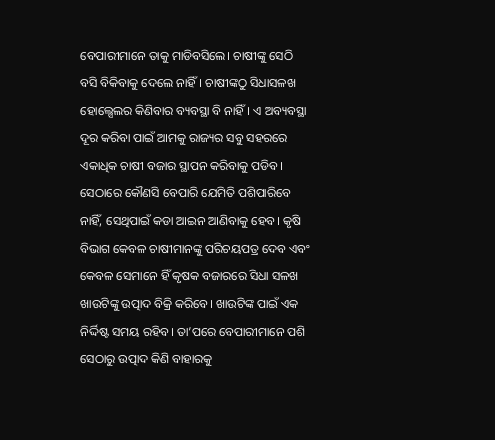ବେପାରୀମାନେ ତାକୁ ମାଡିବସିଲେ। ଚାଷୀଙ୍କୁ ସେଠି ବସି ବିକିବାକୁ ଦେଲେ ନାହିଁ। ଚାଷୀଙ୍କଠୁ ସିଧାସଳଖ ହୋଲ୍ସେଲର କିଣିବାର ବ୍ୟବସ୍ଥା ବି ନାହିଁ। ଏ ଅବ୍ୟବସ୍ଥା ଦୂର କରିବା ପାଇଁ ଆମକୁ ରାଜ୍ୟର ସବୁ ସହରରେ ଏକାଧିକ ଚାଷୀ ବଜାର ସ୍ଥାପନ କରିବାକୁ ପଡିବ। ସେଠାରେ କୌଣସି ବେପାରି ଯେମିତି ପଶିପାରିବେ ନାହିଁ, ସେଥିପାଇଁ କଡା ଆଇନ ଆଣିବାକୁ ହେବ। କୃଷି ବିଭାଗ କେବଳ ଚାଷୀମାନଙ୍କୁ ପରିଚୟପତ୍ର ଦେବ ଏବଂ କେବଳ ସେମାନେ ହିଁ କୃଷକ ବଜାରରେ ସିଧା ସଳଖ ଖାଉଟିଙ୍କୁ ଉତ୍ପାଦ ବିକ୍ରି କରିବେ। ଖାଉଟିଙ୍କ ପାଇଁ ଏକ ନିର୍ଦ୍ଦିଷ୍ଟ ସମୟ ରହିବ। ତା’ପରେ ବେପାରୀମାନେ ପଶି ସେଠାରୁ ଉତ୍ପାଦ କିଣି ବାହାରକୁ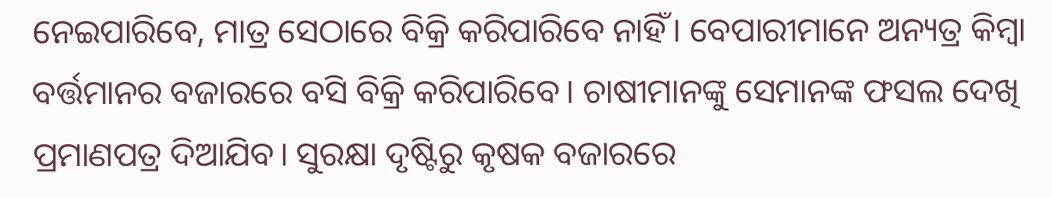ନେଇପାରିବେ, ମାତ୍ର ସେଠାରେ ବିକ୍ରି କରିପାରିବେ ନାହିଁ। ବେପାରୀମାନେ ଅନ୍ୟତ୍ର କିମ୍ବା ବର୍ତ୍ତମାନର ବଜାରରେ ବସି ବିକ୍ରି କରିପାରିବେ। ଚାଷୀମାନଙ୍କୁ ସେମାନଙ୍କ ଫସଲ ଦେଖି ପ୍ରମାଣପତ୍ର ଦିଆଯିବ। ସୁରକ୍ଷା ଦୃଷ୍ଟିରୁ କୃଷକ ବଜାରରେ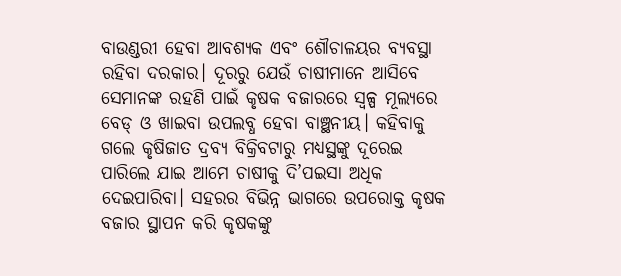ବାଉଣ୍ଡରୀ ହେବା ଆବଶ୍ୟକ ଏବଂ ଶୌଚାଳୟର ବ୍ୟବସ୍ଥା ରହିବା ଦରକାର। ଦୂରରୁ ଯେଉଁ ଚାଷୀମାନେ ଆସିବେ ସେମାନଙ୍କ ରହଣି ପାଇଁ କୃଷକ ବଜାରରେ ସ୍ବଳ୍ପ ମୂଲ୍ୟରେ ବେଡ୍ ଓ ଖାଇବା ଉପଲବ୍ଧ ହେବା ବାଞ୍ଛନୀୟ। କହିବାକୁ ଗଲେ କୃଷିଜାତ ଦ୍ରବ୍ୟ ବିକ୍ରିବଟାରୁ ମଧ୍ୟସ୍ଥଙ୍କୁ ଦୂରେଇ ପାରିଲେ ଯାଇ ଆମେ ଚାଷୀକୁ ଦି’ପଇସା ଅଧିକ ଦେଇପାରିବା। ସହରର ବିଭିନ୍ନ ଭାଗରେ ଉପରୋକ୍ତ କୃଷକ ବଜାର ସ୍ଥାପନ କରି କୃଷକଙ୍କୁ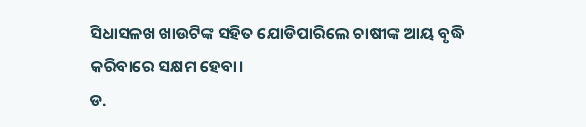ସିଧାସଳଖ ଖାଉଟିଙ୍କ ସହିତ ଯୋଡିପାରିଲେ ଚାଷୀଙ୍କ ଆୟ ବୃଦ୍ଧି କରିବାରେ ସକ୍ଷମ ହେବା।
ଡ.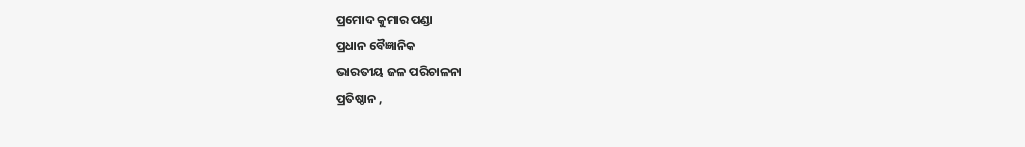ପ୍ରମୋଦ କୁମାର ପଣ୍ଡା
ପ୍ରଧାନ ବୈଜ୍ଞାନିକ
ଭାରତୀୟ ଜଳ ପରିଚାଳନା
ପ୍ରତିଷ୍ଠାନ ,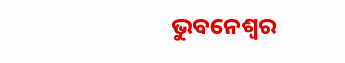ଭୁବନେଶ୍ବର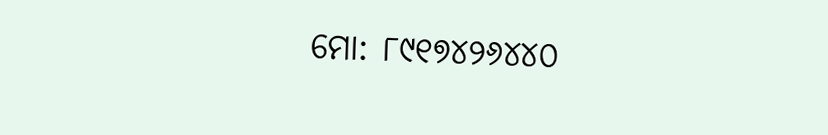ମୋ: ୮୯୧୭୪୨୬୪୪୦